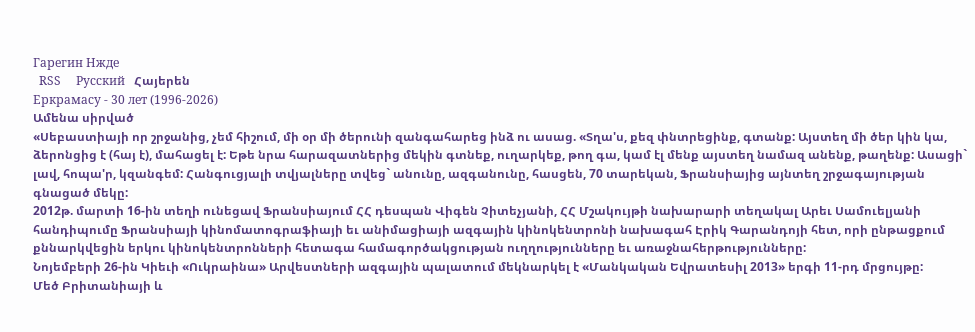Гарегин Нжде
  RSS     Русский   Հայերեն
Еркрамасу - 30 лет (1996-2026)
Ամենա սիրված
«Սեբաստիայի որ շրջանից, չեմ հիշում, մի օր մի ծերունի զանգահարեց ինձ ու ասաց. «Տղա'ս, քեզ փնտրեցինք, գտանք: Այստեղ մի ծեր կին կա, ձերոնցից է (հայ է), մահացել է: Եթե նրա հարազատներից մեկին գտնեք, ուղարկեք, թող գա, կամ էլ մենք այստեղ նամազ անենք, թաղենք: Ասացի` լավ, հոպա'ր, կզանգեմ: Հանգուցյալի տվյալները տվեց` անունը, ազգանունը, հասցեն, 70 տարեկան, Ֆրանսիայից այնտեղ շրջագայության գնացած մեկը:
2012թ. մարտի 16-ին տեղի ունեցավ Ֆրանսիայում ՀՀ դեսպան Վիգեն Չիտեչյանի, ՀՀ Մշակույթի նախարարի տեղակալ Արեւ Սամուելյանի հանդիպումը Ֆրանսիայի կինոմատոգրաֆիայի եւ անիմացիայի ազգային կինոկենտրոնի նախագահ Էրիկ Գարանդոյի հետ, որի ընթացքում քննարկվեցին երկու կինոկենտրոնների հետագա համագործակցության ուղղությունները եւ առաջնահերթությունները:
Նոյեմբերի 26-ին Կիեւի «Ուկրաինա» Արվեստների ազգային պալատում մեկնարկել է «Մանկական Եվրատեսիլ 2013» երգի 11-րդ մրցույթը:
Մեծ Բրիտանիայի և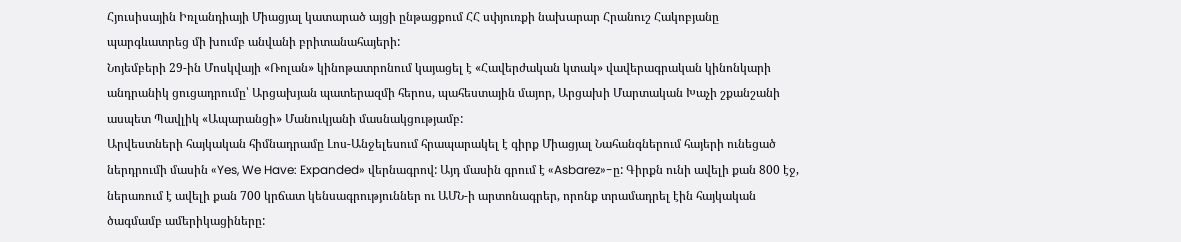Հյուսիսային Իռլանդիայի Միացյալ կատարած այցի ընթացքում ՀՀ սփյուռքի նախարար Հրանուշ Հակոբյանը պարգևատրեց մի խումբ անվանի բրիտանահայերի:
Նոյեմբերի 29-ին Մոսկվայի «Ռոլան» կինոթատրոնում կայացել է «Հավերժական կտակ» վավերագրական կինոնկարի անդրանիկ ցուցադրումը՝ Արցախյան պատերազմի հերոս, պահեստային մայոր, Արցախի Մարտական Խաչի շքանշանի ասպետ Պավլիկ «Ապարանցի» Մանուկյանի մասնակցությամբ:
Արվեստների հայկական հիմնադրամը Լոս-Անջելեսում հրապարակել է գիրք Միացյալ Նահանգներում հայերի ունեցած ներդրումի մասին «Yes, We Have: Expanded» վերնագրով: Այդ մասին գրում է «Asbarez»-ը: Գիրքն ունի ավելի քան 800 էջ, ներառում է ավելի քան 700 կրճատ կենսագրություններ ու ԱՄՆ-ի արտոնագրեր, որոնք տրամադրել էին հայկական ծագմամբ ամերիկացիները: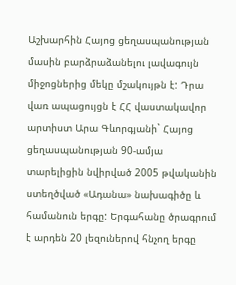Աշխարհին Հայոց ցեղասպանության մասին բարձրաձանելու լավագույն միջոցներից մեկը մշակույթն է: Դրա վառ ապացույցն է ՀՀ վաստակավոր արտիստ Արա Գևորգյանի` Հայոց ցեղասպանության 90-ամյա տարելիցին նվիրված 2005 թվականին ստեղծված «Ադանա» նախագիծը և համանուն երգը: Երգահանը ծրագրում է արդեն 20 լեզուներով հնչող երգը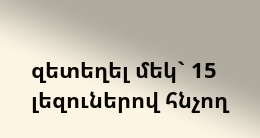զետեղել մեկ` 15 լեզուներով հնչող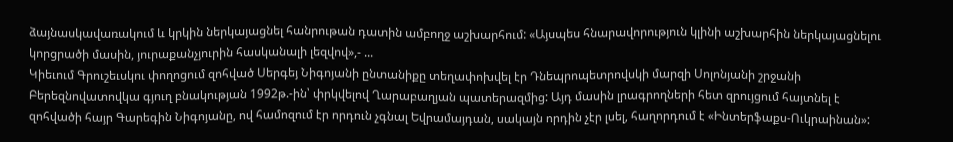ձայնասկավառակում և կրկին ներկայացնել հանրութան դատին ամբողջ աշխարհում: «Այսպես հնարավորություն կլինի աշխարհին ներկայացնելու կորցրածի մասին, յուրաքանչյուրին հասկանալի լեզվով»,- ...
Կիեւում Գրուշեւսկու փողոցում զոհված Սերգեյ Նիգոյանի ընտանիքը տեղափոխվել էր Դնեպրոպետրովսկի մարզի Սոլոնյանի շրջանի Բերեզնովատովկա գյուղ բնակության 1992թ.-ին՝ փրկվելով Ղարաբաղյան պատերազմից: Այդ մասին լրագրողների հետ զրույցում հայտնել է զոհվածի հայր Գարեգին Նիգոյանը, ով համոզում էր որդուն չգնալ Եվրամայդան, սակայն որդին չէր լսել, հաղորդում է «Ինտերֆաքս-Ուկրաինան»: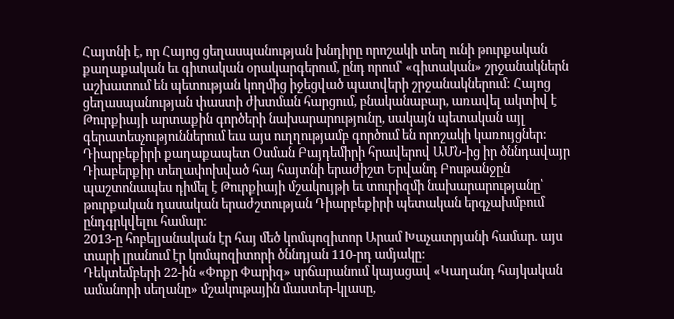Հայտնի է, որ Հայոց ցեղասպանության խնդիրը որոշակի տեղ ունի թուրքական քաղաքական եւ գիտական օրակարգերում, ընդ որում՝ «գիտական» շրջանակներն աշխատում են պետության կողմից իջեցված պատվերի շրջանակներում: Հայոց ցեղասպանության փաստի ժխտման հարցում, բնականաբար, առավել ակտիվ է Թուրքիայի արտաքին գործերի նախարարությունը, սակայն պետական այլ գերատեսչություններում եւս այս ուղղությամբ գործում են որոշակի կառույցներ:
Դիարբեքիրի քաղաքապետ Օսման Բայդեմիրի հրավերով ԱՄՆ-ից իր ծննդավայր Դիաբերքիր տեղափոխված հայ հայտնի երաժիշտ Երվանդ Բոսթանջըն պաշտոնապես դիմել է Թուրքիայի մշակույթի եւ տուրիզմի նախարարությանը՝ թուրքական դասական երաժշտության Դիարբեքիրի պետական երգչախմբում ընդգրկվելու համար։
2013-ը հոբելյանական էր հայ մեծ կոմպոզիտոր Արամ Խաչատրյանի համար. այս տարի լրանում էր կոմպոզիտորի ծննդյան 110-րդ ամյակը:
Դեկտեմբերի 22-ին «Փոքր Փարիզ» սրճարանում կայացավ «Կաղանդ հայկական ամանորի սեղանը» մշակութային մաստեր-կլասը,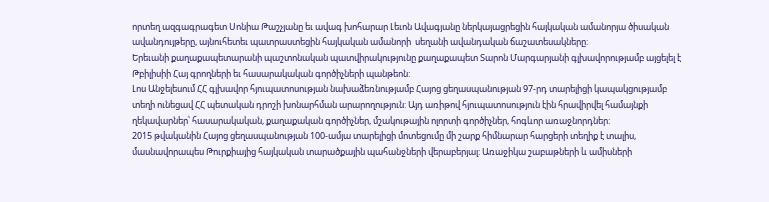որտեղ ազգագրագետ Սոնիա Թաշչյանը եւ ավագ խոհարար Լեւոն Ավագյանը ներկայացրեցին հայկական ամանորյա ծիսական ավանդույթերը, այնուհետեւ պատրաստեցին հայկական ամանորի  սեղանի ավանդական ճաշատեսակները:
Երեւանի քաղաքապետարանի պաշտոնական պատվիրակությունը քաղաքապետ Տարոն Մարգարյանի գլխավորությամբ այցելել է Թբիլիսիի Հայ գրողների եւ հասարակական գործիչների պանթեոն:
Լոս Անջելեսում ՀՀ գլխավոր հյուպատոսության նախաձեռնությամբ Հայոց ցեղասպանության 97-րդ տարելիցի կապակցությամբ տեղի ունեցավ ՀՀ պետական դրոշի խոնարհման արարողություն: Այդ առիթով հյուպատոսություն էին հրավիրվել համայնքի ղեկավարներ՝ հասարակական, քաղաքական գործիչներ, մշակութային ոլորտի գործիչներ, հոգևոր առաջնորդներ:
2015 թվականին Հայոց ցեղասպանության 100-ամյա տարելիցի մոտեցումը մի շարք հիմնարար հարցերի տեղիք է տալիս, մասնավորապես Թուրքիայից հայկական տարածքային պահանջների վերաբերյալ: Առաջիկա շաբաթների և ամիսների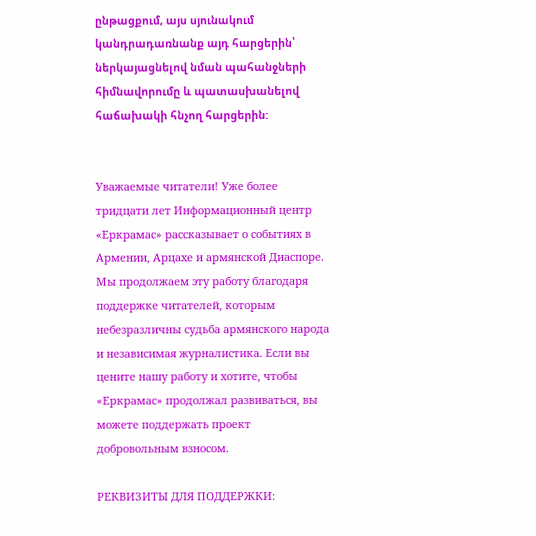ընթացքում, այս սյունակում կանդրադառնանք այդ հարցերին՝ ներկայացնելով նման պահանջների հիմնավորումը և պատասխանելով հաճախակի հնչող հարցերին:


Уважаемые читатели! Уже более тридцати лет Информационный центр «Еркрамас» рассказывает о событиях в Армении, Арцахе и армянской Диаспоре. Мы продолжаем эту работу благодаря поддержке читателей, которым небезразличны судьба армянского народа и независимая журналистика. Если вы цените нашу работу и хотите, чтобы «Еркрамас» продолжал развиваться, вы можете поддержать проект добровольным взносом.

РЕКВИЗИТЫ ДЛЯ ПОДДЕРЖКИ: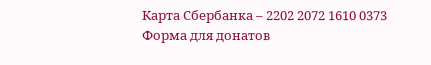Карта Сбербанка – 2202 2072 1610 0373
Форма для донатов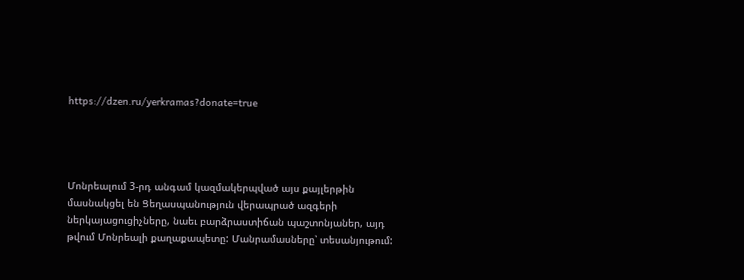https://dzen.ru/yerkramas?donate=true




Մոնրեալում 3-րդ անգամ կազմակերպված այս քայլերթին մասնակցել են Ցեղասպանություն վերապրած ազգերի ներկայացուցիչները, նաեւ բարձրաստիճան պաշտոնյաներ, այդ թվում Մոնրեալի քաղաքապետը: Մանրամասները՝ տեսանյութում: